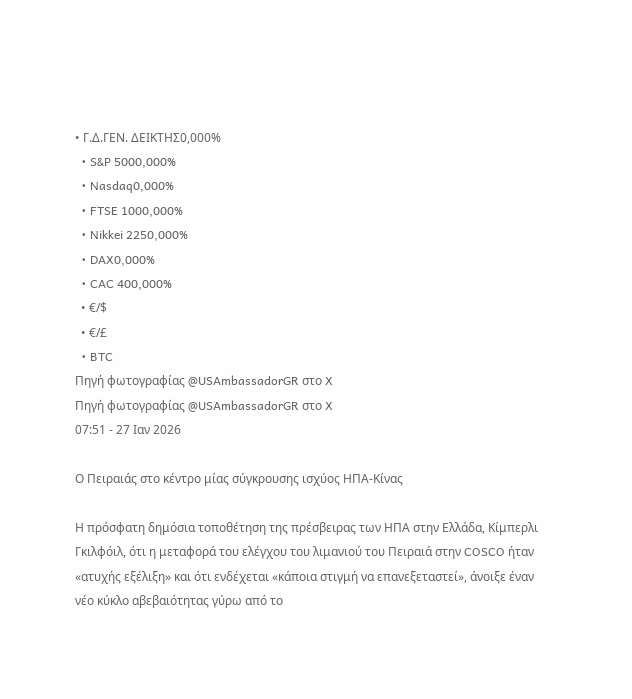• Γ.Δ.ΓΕΝ. ΔΕΙΚΤΗΣ0,000%
  • S&P 5000,000%
  • Nasdaq0,000%
  • FTSE 1000,000%
  • Nikkei 2250,000%
  • DAX0,000%
  • CAC 400,000%
  • €/$
  • €/£
  • BTC
Πηγή φωτογραφίας @USAmbassadorGR στο X
Πηγή φωτογραφίας @USAmbassadorGR στο X
07:51 - 27 Ιαν 2026

Ο Πειραιάς στο κέντρο μίας σύγκρουσης ισχύος ΗΠΑ-Κίνας

Η πρόσφατη δημόσια τοποθέτηση της πρέσβειρας των ΗΠΑ στην Ελλάδα, Κίμπερλι Γκιλφόιλ, ότι η μεταφορά του ελέγχου του λιμανιού του Πειραιά στην COSCO ήταν «ατυχής εξέλιξη» και ότι ενδέχεται «κάποια στιγμή να επανεξεταστεί», άνοιξε έναν νέο κύκλο αβεβαιότητας γύρω από το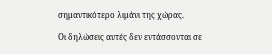σημαντικότερο λιμάνι της χώρας.

Οι δηλώσεις αυτές δεν εντάσσονται σε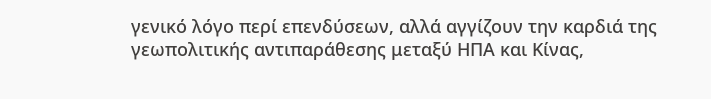γενικό λόγο περί επενδύσεων, αλλά αγγίζουν την καρδιά της γεωπολιτικής αντιπαράθεσης μεταξύ ΗΠΑ και Κίνας,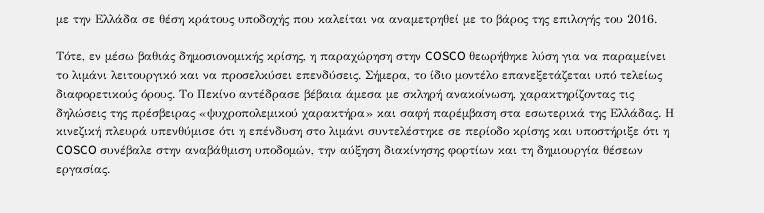με την Ελλάδα σε θέση κράτους υποδοχής που καλείται να αναμετρηθεί με το βάρος της επιλογής του 2016.

Τότε, εν μέσω βαθιάς δημοσιονομικής κρίσης, η παραχώρηση στην COSCO θεωρήθηκε λύση για να παραμείνει το λιμάνι λειτουργικό και να προσελκύσει επενδύσεις. Σήμερα, το ίδιο μοντέλο επανεξετάζεται υπό τελείως διαφορετικούς όρους. Το Πεκίνο αντέδρασε βέβαια άμεσα με σκληρή ανακοίνωση, χαρακτηρίζοντας τις δηλώσεις της πρέσβειρας «ψυχροπολεμικού χαρακτήρα» και σαφή παρέμβαση στα εσωτερικά της Ελλάδας. Η κινεζική πλευρά υπενθύμισε ότι η επένδυση στο λιμάνι συντελέστηκε σε περίοδο κρίσης και υποστήριξε ότι η COSCO συνέβαλε στην αναβάθμιση υποδομών, την αύξηση διακίνησης φορτίων και τη δημιουργία θέσεων εργασίας.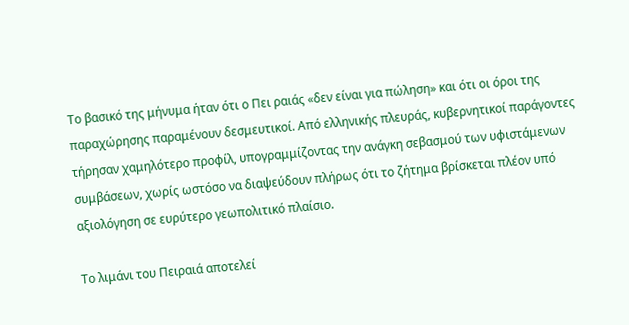Το βασικό της μήνυμα ήταν ότι ο Πει ραιάς «δεν είναι για πώληση» και ότι οι όροι της παραχώρησης παραμένουν δεσμευτικοί. Από ελληνικής πλευράς, κυβερνητικοί παράγοντες τήρησαν χαμηλότερο προφίλ, υπογραμμίζοντας την ανάγκη σεβασμού των υφιστάμενων συμβάσεων, χωρίς ωστόσο να διαψεύδουν πλήρως ότι το ζήτημα βρίσκεται πλέον υπό αξιολόγηση σε ευρύτερο γεωπολιτικό πλαίσιο.

Το λιμάνι του Πειραιά αποτελεί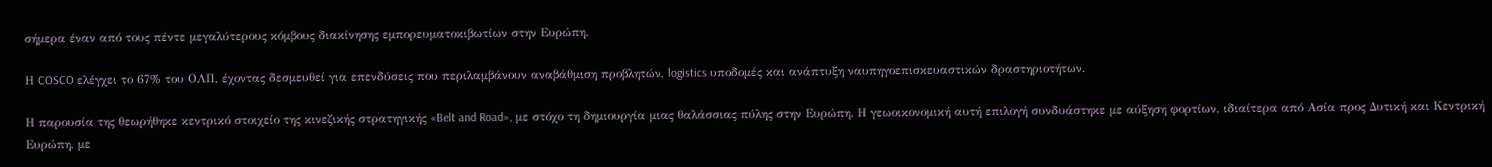σήμερα έναν από τους πέντε μεγαλύτερους κόμβους διακίνησης εμπορευματοκιβωτίων στην Ευρώπη.

Η COSCO ελέγχει το 67% του ΟΛΠ, έχοντας δεσμευθεί για επενδύσεις που περιλαμβάνουν αναβάθμιση προβλητών, logistics υποδομές και ανάπτυξη ναυπηγοεπισκευαστικών δραστηριοτήτων.

Η παρουσία της θεωρήθηκε κεντρικό στοιχείο της κινεζικής στρατηγικής «Belt and Road», με στόχο τη δημιουργία μιας θαλάσσιας πύλης στην Ευρώπη. Η γεωοικονομική αυτή επιλογή συνδυάστηκε με αύξηση φορτίων, ιδιαίτερα από Ασία προς Δυτική και Κεντρική Ευρώπη, με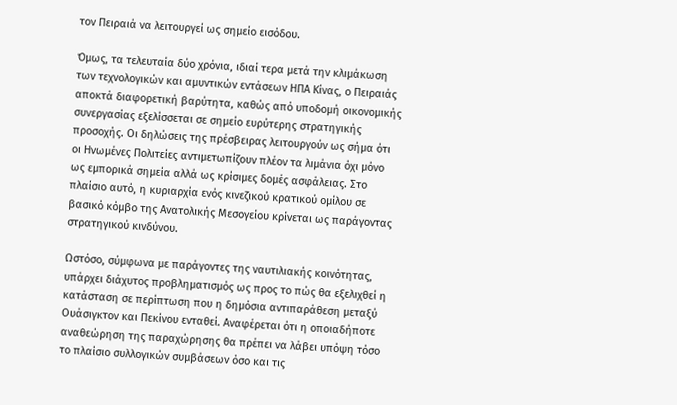τον Πειραιά να λειτουργεί ως σημείο εισόδου.

Όμως, τα τελευταία δύο χρόνια, ιδιαί τερα μετά την κλιμάκωση των τεχνολογικών και αμυντικών εντάσεων ΗΠΑ Κίνας, ο Πειραιάς αποκτά διαφορετική βαρύτητα, καθώς από υποδομή οικονομικής συνεργασίας εξελίσσεται σε σημείο ευρύτερης στρατηγικής προσοχής. Οι δηλώσεις της πρέσβειρας λειτουργούν ως σήμα ότι οι Ηνωμένες Πολιτείες αντιμετωπίζουν πλέον τα λιμάνια όχι μόνο ως εμπορικά σημεία αλλά ως κρίσιμες δομές ασφάλειας. Στο πλαίσιο αυτό, η κυριαρχία ενός κινεζικού κρατικού ομίλου σε βασικό κόμβο της Ανατολικής Μεσογείου κρίνεται ως παράγοντας στρατηγικού κινδύνου.

Ωστόσο, σύμφωνα με παράγοντες της ναυτιλιακής κοινότητας, υπάρχει διάχυτος προβληματισμός ως προς το πώς θα εξελιχθεί η κατάσταση σε περίπτωση που η δημόσια αντιπαράθεση μεταξύ Ουάσιγκτον και Πεκίνου ενταθεί. Αναφέρεται ότι η οποιαδήποτε αναθεώρηση της παραχώρησης θα πρέπει να λάβει υπόψη τόσο το πλαίσιο συλλογικών συμβάσεων όσο και τις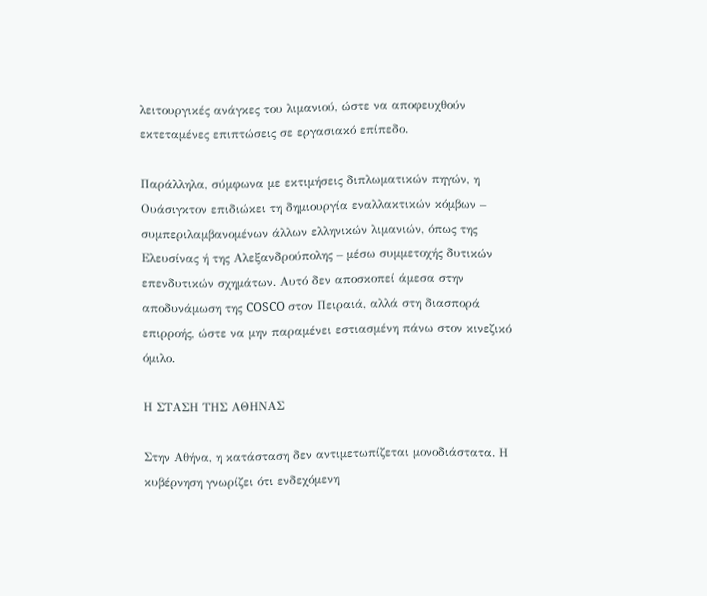λειτουργικές ανάγκες του λιμανιού, ώστε να αποφευχθούν εκτεταμένες επιπτώσεις σε εργασιακό επίπεδο.

Παράλληλα, σύμφωνα με εκτιμήσεις διπλωματικών πηγών, η Ουάσιγκτον επιδιώκει τη δημιουργία εναλλακτικών κόμβων – συμπεριλαμβανομένων άλλων ελληνικών λιμανιών, όπως της Ελευσίνας ή της Αλεξανδρούπολης – μέσω συμμετοχής δυτικών επενδυτικών σχημάτων. Αυτό δεν αποσκοπεί άμεσα στην αποδυνάμωση της COSCO στον Πειραιά, αλλά στη διασπορά επιρροής, ώστε να μην παραμένει εστιασμένη πάνω στον κινεζικό όμιλο.

Η ΣΤΑΣΗ ΤΗΣ ΑΘΗΝΑΣ

Στην Αθήνα, η κατάσταση δεν αντιμετωπίζεται μονοδιάστατα. Η κυβέρνηση γνωρίζει ότι ενδεχόμενη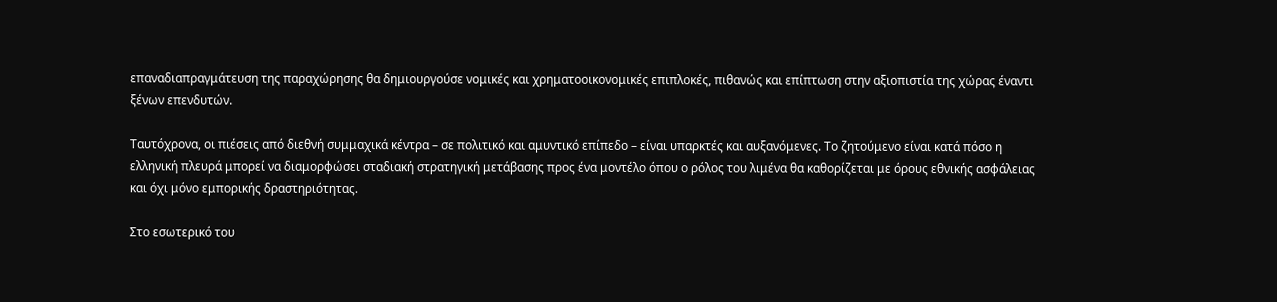επαναδιαπραγμάτευση της παραχώρησης θα δημιουργούσε νομικές και χρηματοοικονομικές επιπλοκές, πιθανώς και επίπτωση στην αξιοπιστία της χώρας έναντι ξένων επενδυτών.

Ταυτόχρονα, οι πιέσεις από διεθνή συμμαχικά κέντρα – σε πολιτικό και αμυντικό επίπεδο – είναι υπαρκτές και αυξανόμενες. Το ζητούμενο είναι κατά πόσο η ελληνική πλευρά μπορεί να διαμορφώσει σταδιακή στρατηγική μετάβασης προς ένα μοντέλο όπου ο ρόλος του λιμένα θα καθορίζεται με όρους εθνικής ασφάλειας και όχι μόνο εμπορικής δραστηριότητας.

Στο εσωτερικό του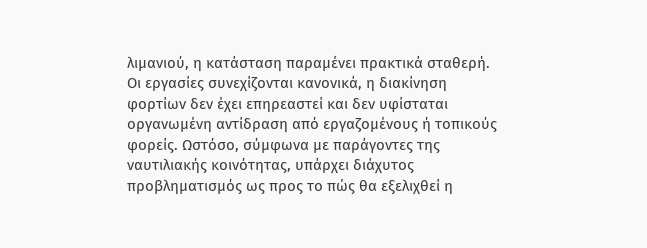λιμανιού, η κατάσταση παραμένει πρακτικά σταθερή. Οι εργασίες συνεχίζονται κανονικά, η διακίνηση φορτίων δεν έχει επηρεαστεί και δεν υφίσταται οργανωμένη αντίδραση από εργαζομένους ή τοπικούς φορείς. Ωστόσο, σύμφωνα με παράγοντες της ναυτιλιακής κοινότητας, υπάρχει διάχυτος προβληματισμός ως προς το πώς θα εξελιχθεί η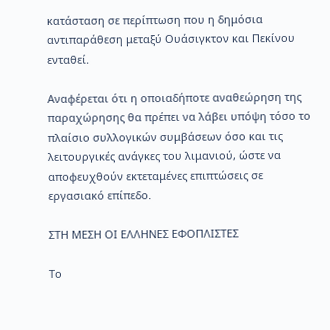κατάσταση σε περίπτωση που η δημόσια αντιπαράθεση μεταξύ Ουάσιγκτον και Πεκίνου ενταθεί.

Αναφέρεται ότι η οποιαδήποτε αναθεώρηση της παραχώρησης θα πρέπει να λάβει υπόψη τόσο το πλαίσιο συλλογικών συμβάσεων όσο και τις λειτουργικές ανάγκες του λιμανιού, ώστε να αποφευχθούν εκτεταμένες επιπτώσεις σε εργασιακό επίπεδο.

ΣΤΗ ΜΕΣΗ ΟΙ ΕΛΛΗΝΕΣ ΕΦΟΠΛΙΣΤΕΣ

Το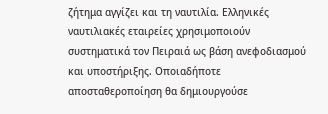ζήτημα αγγίζει και τη ναυτιλία. Ελληνικές ναυτιλιακές εταιρείες χρησιμοποιούν συστηματικά τον Πειραιά ως βάση ανεφοδιασμού και υποστήριξης. Οποιαδήποτε αποσταθεροποίηση θα δημιουργούσε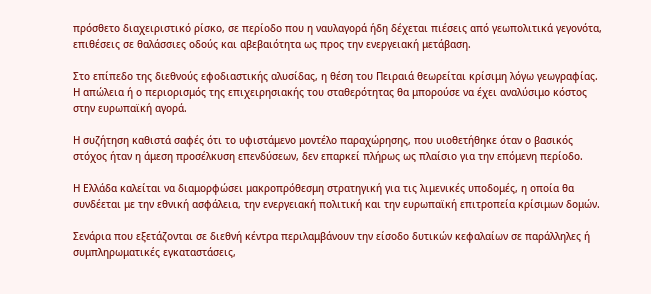πρόσθετο διαχειριστικό ρίσκο, σε περίοδο που η ναυλαγορά ήδη δέχεται πιέσεις από γεωπολιτικά γεγονότα, επιθέσεις σε θαλάσσιες οδούς και αβεβαιότητα ως προς την ενεργειακή μετάβαση.

Στο επίπεδο της διεθνούς εφοδιαστικής αλυσίδας, η θέση του Πειραιά θεωρείται κρίσιμη λόγω γεωγραφίας. Η απώλεια ή ο περιορισμός της επιχειρησιακής του σταθερότητας θα μπορούσε να έχει αναλύσιμο κόστος στην ευρωπαϊκή αγορά.

Η συζήτηση καθιστά σαφές ότι το υφιστάμενο μοντέλο παραχώρησης, που υιοθετήθηκε όταν ο βασικός στόχος ήταν η άμεση προσέλκυση επενδύσεων, δεν επαρκεί πλήρως ως πλαίσιο για την επόμενη περίοδο.

Η Ελλάδα καλείται να διαμορφώσει μακροπρόθεσμη στρατηγική για τις λιμενικές υποδομές, η οποία θα συνδέεται με την εθνική ασφάλεια, την ενεργειακή πολιτική και την ευρωπαϊκή επιτροπεία κρίσιμων δομών.

Σενάρια που εξετάζονται σε διεθνή κέντρα περιλαμβάνουν την είσοδο δυτικών κεφαλαίων σε παράλληλες ή συμπληρωματικές εγκαταστάσεις,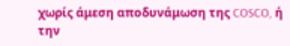χωρίς άμεση αποδυνάμωση της COSCO, ή την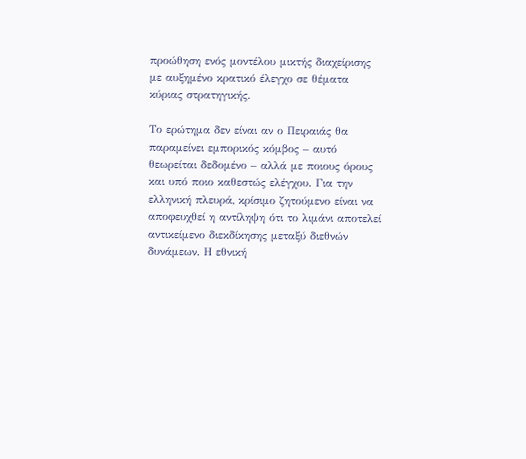προώθηση ενός μοντέλου μικτής διαχείρισης με αυξημένο κρατικό έλεγχο σε θέματα κύριας στρατηγικής.

Το ερώτημα δεν είναι αν ο Πειραιάς θα παραμείνει εμπορικός κόμβος – αυτό θεωρείται δεδομένο – αλλά με ποιους όρους και υπό ποιο καθεστώς ελέγχου. Για την ελληνική πλευρά, κρίσιμο ζητούμενο είναι να αποφευχθεί η αντίληψη ότι το λιμάνι αποτελεί αντικείμενο διεκδίκησης μεταξύ διεθνών δυνάμεων. Η εθνική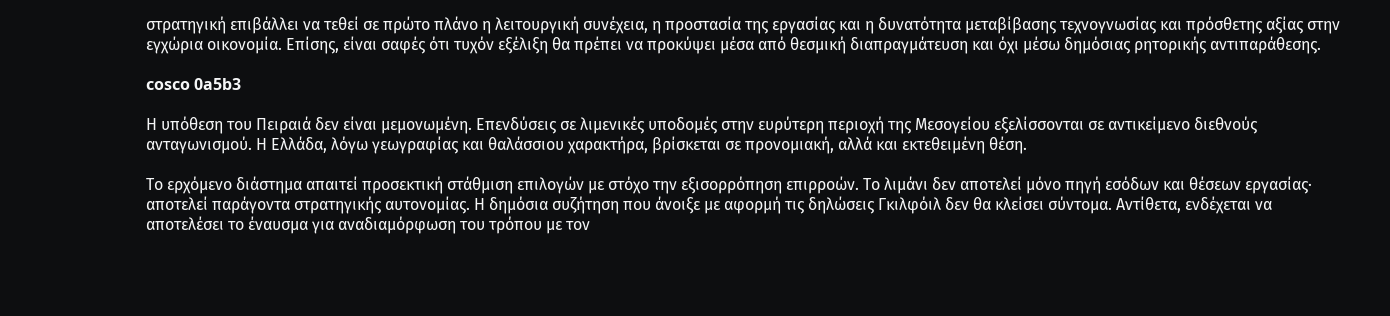στρατηγική επιβάλλει να τεθεί σε πρώτο πλάνο η λειτουργική συνέχεια, η προστασία της εργασίας και η δυνατότητα μεταβίβασης τεχνογνωσίας και πρόσθετης αξίας στην εγχώρια οικονομία. Επίσης, είναι σαφές ότι τυχόν εξέλιξη θα πρέπει να προκύψει μέσα από θεσμική διαπραγμάτευση και όχι μέσω δημόσιας ρητορικής αντιπαράθεσης.

cosco 0a5b3

Η υπόθεση του Πειραιά δεν είναι μεμονωμένη. Επενδύσεις σε λιμενικές υποδομές στην ευρύτερη περιοχή της Μεσογείου εξελίσσονται σε αντικείμενο διεθνούς ανταγωνισμού. Η Ελλάδα, λόγω γεωγραφίας και θαλάσσιου χαρακτήρα, βρίσκεται σε προνομιακή, αλλά και εκτεθειμένη θέση.

Το ερχόμενο διάστημα απαιτεί προσεκτική στάθμιση επιλογών με στόχο την εξισορρόπηση επιρροών. Το λιμάνι δεν αποτελεί μόνο πηγή εσόδων και θέσεων εργασίας· αποτελεί παράγοντα στρατηγικής αυτονομίας. Η δημόσια συζήτηση που άνοιξε με αφορμή τις δηλώσεις Γκιλφόιλ δεν θα κλείσει σύντομα. Αντίθετα, ενδέχεται να αποτελέσει το έναυσμα για αναδιαμόρφωση του τρόπου με τον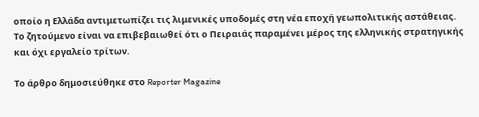οποίο η Ελλάδα αντιμετωπίζει τις λιμενικές υποδομές στη νέα εποχή γεωπολιτικής αστάθειας. Το ζητούμενο είναι να επιβεβαιωθεί ότι ο Πειραιάς παραμένει μέρος της ελληνικής στρατηγικής και όχι εργαλείο τρίτων.

Το άρθρο δημοσιεύθηκε στο Reporter Magazine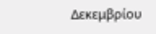Δεκεμβρίου